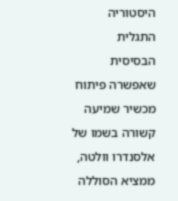היסטוריה
התגלית הבסיסית שאפשרה פיתוח מכשיר שמיעה קשורה בשמו של אלסנדרו וולטה, ממציא הסוללה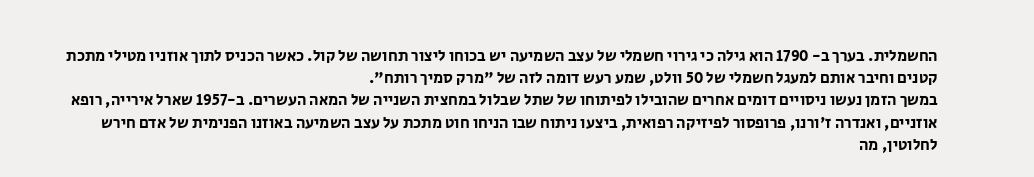החשמלית. בערך ב- 1790 הוא גילה כי גירוי חשמלי של עצב השמיעה יש בכוחו ליצור תחושה של קול. כאשר הכניס לתוך אוזניו מטילי מתכת קטנים וחיבר אותם למעגל חשמלי של 50 וולט, שמע רעש דומה לזה של "מרק סמיך רותח".
במשך הזמן נעשו ניסויים דומים אחרים שהובילו לפיתוחו של שתל שבלול במחצית השנייה של המאה העשרים. ב-1957 שארל אירייה, רופא אוזניים, ואנדרה ז'ורנו, פרופסור לפיזיקה רפואית, ביצעו ניתוח שבו הניחו חוט מתכת על עצב השמיעה באוזנו הפנימית של אדם חירש לחלוטין, מה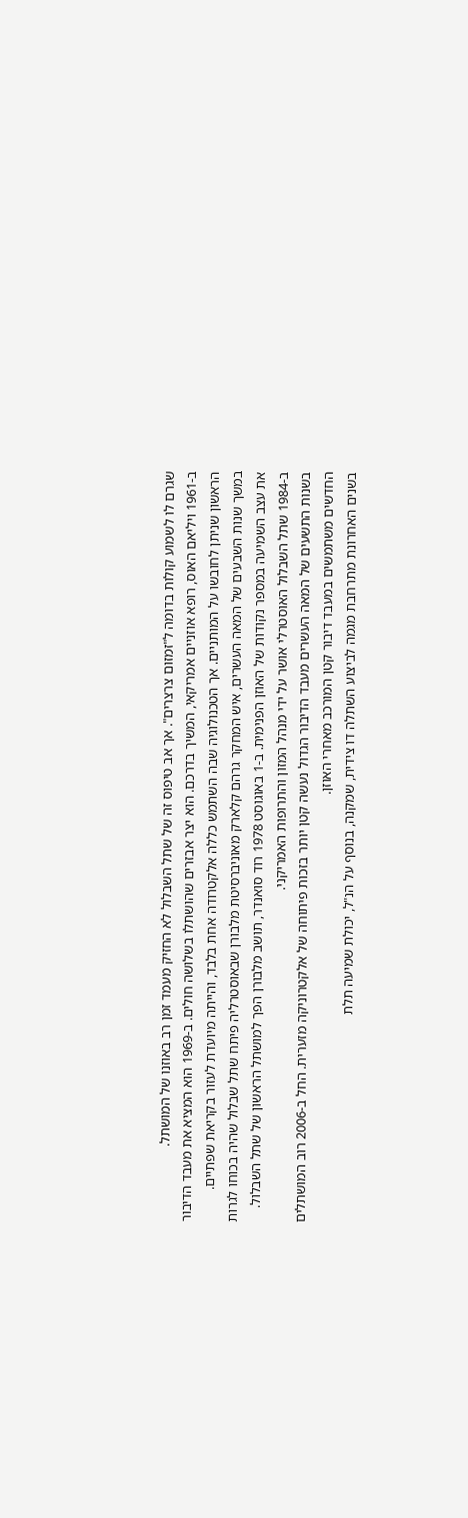שגרם לו לשמוע קולות בדומה ל"זמזום צרצרים". אך אב טיפוס זה של שתל השבלול לא החזיק מעמד זמן רב באוזנו של המושתל.
ב-1961 ויליאם האוס, רופא אוזניים אמריקאי, המשיך בדרכם. הוא יצר אבזרים שהושתלו בשלושה חולים. ב-1969 הוא המציא את מעבד הדיבור הראשון שניתן לחובשו על המותניים. אך הטכנולוגיה שבה השתמש כללה אלקטרודה אחת בלבד, והייתה מיועדת לעזור בקריאת שפתיים.
במשך שנות השבעים של המאה העשרים, איש המחקר גרהם קלארק מאוניברסיטת מלבורן שבאוסטרליה פיתח שתל שבלול שהיה בכוחו לגרות את עצב השמיעה במספר נקודות של האוזן הפנימית. ב-1 באוגוסט 1978 רוד סואנדר, תושב מלבורן הפך למושתל הראשון של שתל השבלול. ב-1984 שתל השבלול האוסטרלי אושר על ידי מנהל המזון והתרופות האמריקני.
בשנות התשעים של המאה העשרים מעבד הדיבור הגדול נעשה קטן יותר בזכות פיתוחה של אלקטרוניקה מזערית. החל ב-2006 רוב המושתלים החדשים משתמשים במעבד דיבור קטן המורכב מאחרי האוזן.
בשנים האחרונת מתרחבת מגמה לביצוע השתלה דו צידית, שמקנה, בנוסף על הנ"ל, יכולת שמיעה תלת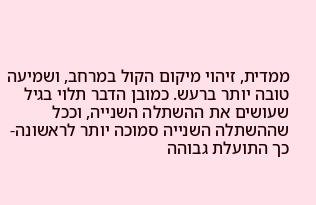ממדית, זיהוי מיקום הקול במרחב, ושמיעה טובה יותר ברעש. כמובן הדבר תלוי בגיל שעושים את ההשתלה השנייה, וככל שההשתלה השנייה סמוכה יותר לראשונה- כך התועלת גבוהה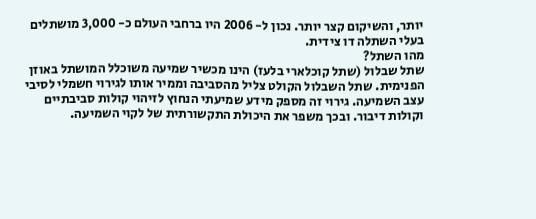יותר, והשיקום קצר יותר. נכון ל- 2006 היו ברחבי העולם כ- 3,000 מושתלים בעלי השתלה דו צידית.
מהו השתל?
שתל שבלול (שתל קוכלארי בלעז) הינו מכשיר שמיעה משוכלל המושתל באוזן הפנימית. שתל השבלול הקולט צליל מהסביבה וממיר אותו לגירוי חשמלי לסיבי עצב השמיעה. גירוי זה מספק מידע שמיעתי הנחוץ לזיהוי קולות סביבתיים וקולות דיבור. ובכך משפר את היכולת התקשורתית של לקוי השמיעה.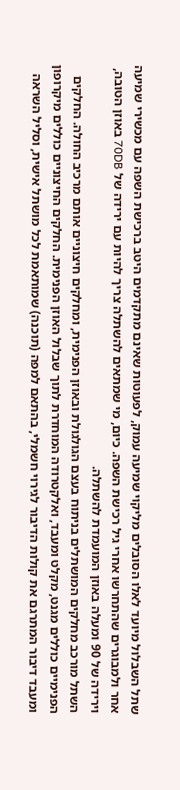שתל השבלול מיועד לאלו הסובלים מליקוי שמיעה עמוק, לפעוטות שאינם מתקדמים היטב ברכישת השפה עם מכשירי שמיעה אחר ולמבוגרים שהתחרשו אחרי גיל רכישת השפה. כיום, מי שמתאים להשתלה צריך להיות עם ירידה של 70DB באוזן הטובה, וירידה של 90 ומעלה באוזן המועמדת להשתלה.
השתל מורכב מחלקים המושתלים בניתוח בעצם הגולגולת ובאוזן הפנימית, ומחלקים חיצוניים אותם מרכיב החולה. החלקים הפנימיים כוללים מגנט, מקלט ומעבד, ואלקטרודה המוחדרת לתוך שבלול האוזן הפנימית. החלקים החיצוניים כוללים מיקרופון ומעבד דיבור המתרגם את קולות הדיבור לגירוי חשמלי, בהתאם למפה (תוכנה) שמותאמת לכל מושתל אישית, וסליל השראה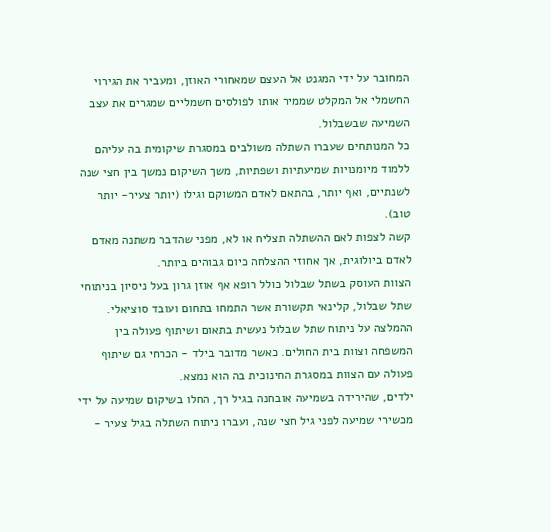המחובר על ידי המגנט אל העצם שמאחורי האוזן, ומעביר את הגירוי החשמלי אל המקלט שממיר אותו לפולסים חשמליים שמגרים את עצב השמיעה שבשבלול.
כל המנותחים שעברו השתלה משולבים במסגרת שיקומית בה עליהם ללמוד מיומנויות שמיעתיות ושפתיות, משך השיקום נמשך בין חצי שנה לשנתיים, ואף יותר, בהתאם לאדם המשוקם וגילו (יותר צעיר- יותר טוב).
קשה לצפות לאם ההשתלה תצליח או לא, מפני שהדבר משתנה מאדם לאדם ביולוגית, אך אחוזי ההצלחה כיום גבוהים ביותר.
הצוות העוסק בשתל שבלול כולל רופא אף אוזן גרון בעל ניסיון בניתוחי שתל שבלול, קלינאי תקשורת אשר התמחו בתחום ועובד סוציאלי. ההמלצה על ניתוח שתל שבלול נעשית בתאום ושיתוף פעולה בין המשפחה וצוות בית החולים. כאשר מדובר בילד - הכרחי גם שיתוף פעולה עם הצוות במסגרת החינוכית בה הוא נמצא.
ילדים, שהירידה בשמיעה אובחנה בגיל רך, החלו בשיקום שמיעה על ידי מכשירי שמיעה לפני גיל חצי שנה, ועברו ניתוח השתלה בגיל צעיר -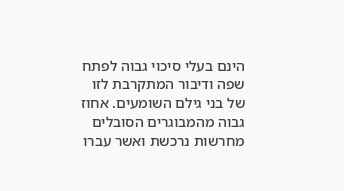הינם בעלי סיכוי גבוה לפתח שפה ודיבור המתקרבת לזו של בני גילם השומעים. אחוז גבוה מהמבוגרים הסובלים מחרשות נרכשת ואשר עברו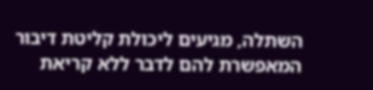השתלה, מגיעים ליכולת קליטת דיבור המאפשרת להם לדבר ללא קריאת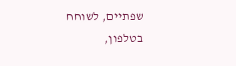שפתיים, לשוחח בטלפון,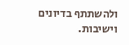ולהשתתף בדיונים וישיבות.